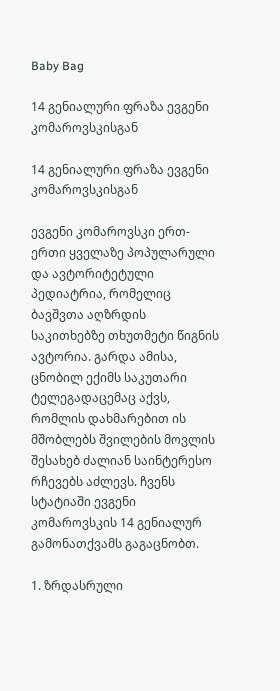Baby Bag

14 გენიალური ფრაზა ევგენი კომაროვსკისგან

14 გენიალური ფრაზა ევგენი კომაროვსკისგან

ევგენი კომაროვსკი ერთ-ერთი ყველაზე პოპულარული და ავტორიტეტული პედიატრია, რომელიც ბავშვთა აღზრდის საკითხებზე თხუთმეტი წიგნის ავტორია. გარდა ამისა, ცნობილ ექიმს საკუთარი ტელეგადაცემაც აქვს, რომლის დახმარებით ის მშობლებს შვილების მოვლის შესახებ ძალიან საინტერესო რჩევებს აძლევს. ჩვენს სტატიაში ევგენი კომაროვსკის 14 გენიალურ გამონათქვამს გაგაცნობთ.

1. ზრდასრული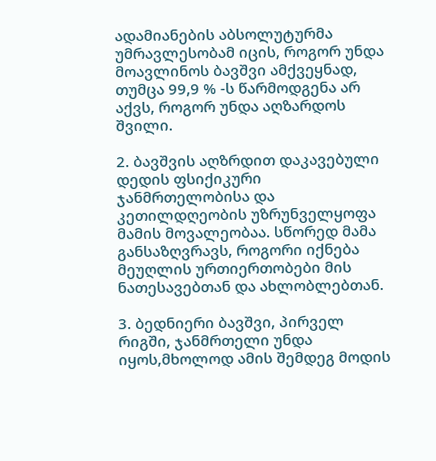ადამიანების აბსოლუტურმა უმრავლესობამ იცის, როგორ უნდა მოავლინოს ბავშვი ამქვეყნად, თუმცა 99,9 % -ს წარმოდგენა არ აქვს, როგორ უნდა აღზარდოს შვილი.

2. ბავშვის აღზრდით დაკავებული დედის ფსიქიკური ჯანმრთელობისა და კეთილდღეობის უზრუნველყოფა მამის მოვალეობაა. სწორედ მამა განსაზღვრავს, როგორი იქნება მეუღლის ურთიერთობები მის ნათესავებთან და ახლობლებთან.

3. ბედნიერი ბავშვი, პირველ რიგში, ჯანმრთელი უნდა იყოს,მხოლოდ ამის შემდეგ მოდის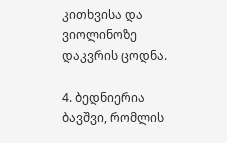კითხვისა და ვიოლინოზე დაკვრის ცოდნა.

4. ბედნიერია ბავშვი, რომლის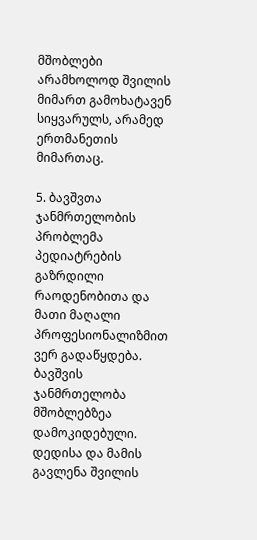მშობლები არამხოლოდ შვილის მიმართ გამოხატავენ სიყვარულს, არამედ ერთმანეთის მიმართაც.

5. ბავშვთა ჯანმრთელობის პრობლემა პედიატრების გაზრდილი რაოდენობითა და მათი მაღალი პროფესიონალიზმით ვერ გადაწყდება. ბავშვის ჯანმრთელობა მშობლებზეა დამოკიდებული. დედისა და მამის გავლენა შვილის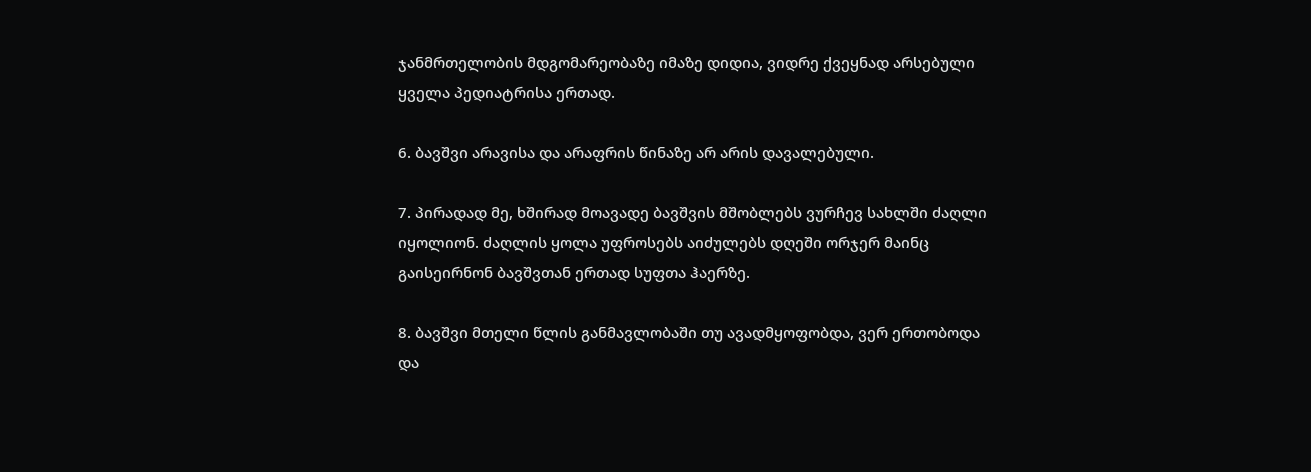ჯანმრთელობის მდგომარეობაზე იმაზე დიდია, ვიდრე ქვეყნად არსებული ყველა პედიატრისა ერთად.

6. ბავშვი არავისა და არაფრის წინაზე არ არის დავალებული.

7. პირადად მე, ხშირად მოავადე ბავშვის მშობლებს ვურჩევ სახლში ძაღლი იყოლიონ. ძაღლის ყოლა უფროსებს აიძულებს დღეში ორჯერ მაინც გაისეირნონ ბავშვთან ერთად სუფთა ჰაერზე.

8. ბავშვი მთელი წლის განმავლობაში თუ ავადმყოფობდა, ვერ ერთობოდა და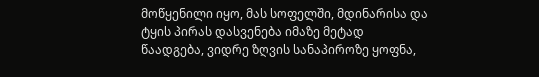მოწყენილი იყო, მას სოფელში, მდინარისა და ტყის პირას დასვენება იმაზე მეტად წაადგება, ვიდრე ზღვის სანაპიროზე ყოფნა,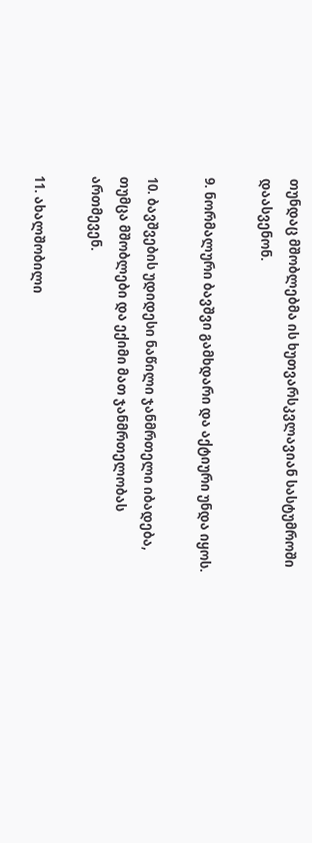თუნდაც მშობლებმა ის ხუთვარსკვლავიან სასტუმროში დაასვენონ.

9. ნორმალური ბავშვი გამხდარი და აქტიური უნდა იყოს.

10. ბავშვების უდიდესი ნაწილი ჯანმრთელი იბადება, თუმცა მშობლები და ექიმი მათ ჯანმრთელობას ართმევენ.

11. ახალშობილი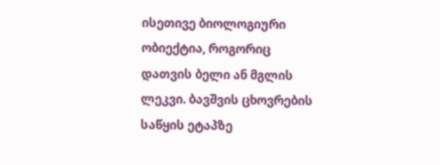ისეთივე ბიოლოგიური ობიექტია, როგორიც დათვის ბელი ან მგლის ლეკვი. ბავშვის ცხოვრების საწყის ეტაპზე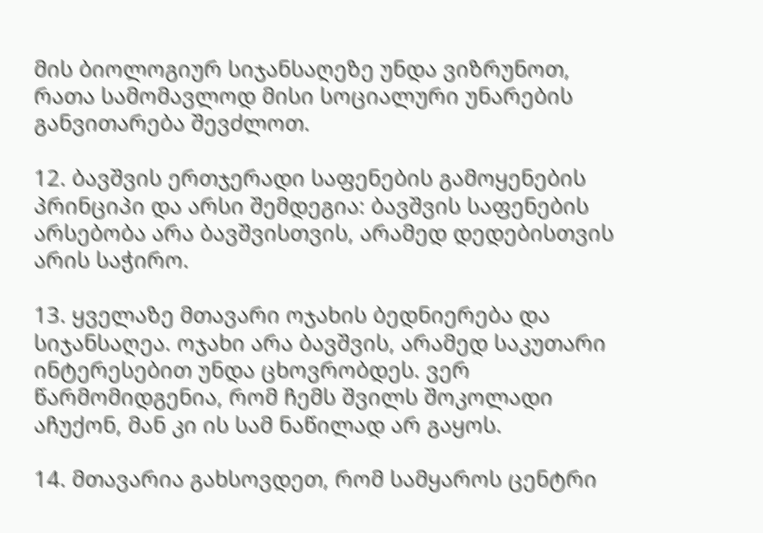მის ბიოლოგიურ სიჯანსაღეზე უნდა ვიზრუნოთ, რათა სამომავლოდ მისი სოციალური უნარების განვითარება შევძლოთ.

12. ბავშვის ერთჯერადი საფენების გამოყენების პრინციპი და არსი შემდეგია: ბავშვის საფენების არსებობა არა ბავშვისთვის, არამედ დედებისთვის არის საჭირო.

13. ყველაზე მთავარი ოჯახის ბედნიერება და სიჯანსაღეა. ოჯახი არა ბავშვის, არამედ საკუთარი ინტერესებით უნდა ცხოვრობდეს. ვერ წარმომიდგენია, რომ ჩემს შვილს შოკოლადი აჩუქონ, მან კი ის სამ ნაწილად არ გაყოს.

14. მთავარია გახსოვდეთ, რომ სამყაროს ცენტრი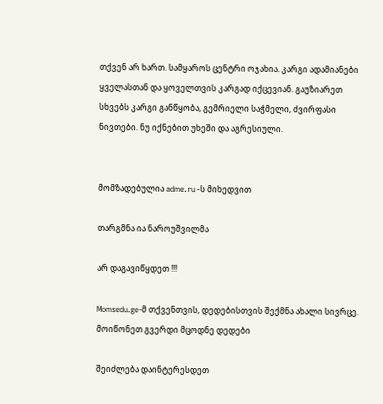თქვენ არ ხართ. სამყაროს ცენტრი ოჯახია. კარგი ადამიანები ყველასთან და ყოველთვის კარგად იქცევიან. გაუზიარეთ სხვებს კარგი განწყობა, გემრიელი საჭმელი, ძვირფასი ნივთები. ნუ იქნებით უხეში და აგრესიული.


მომზადებულია adme.ru -ს მიხედვით

თარგმნა ია ნაროუშვილმა

არ დაგავიწყდეთ !!!

Momsedu.ge-მ თქვენთვის, დედებისთვის შექმნა ახალი სივრცე. მოიწონეთ გვერდი მცოდნე დედები

შეიძლება დაინტერესდეთ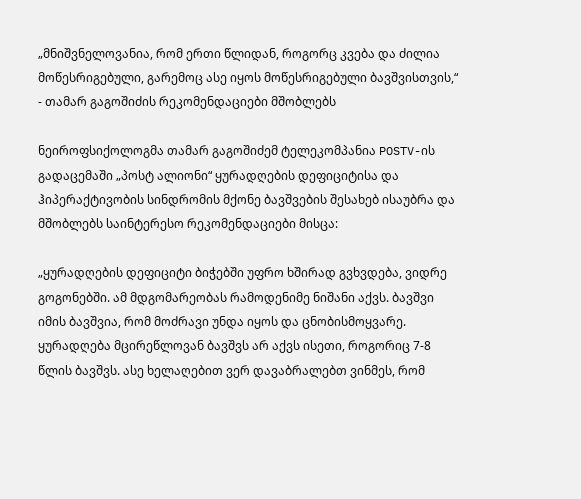„მნიშვნელოვანია, რომ ერთი წლიდან, როგორც კვება და ძილია მოწესრიგებული, გარემოც ასე იყოს მოწესრიგებული ბავშვისთვის,“ - თამარ გაგოშიძის რეკომენდაციები მშობლებს

ნეიროფსიქოლოგმა თამარ გაგოშიძემ ტელეკომპანია POSTV-ის გადაცემაში „პოსტ ალიონი“ ყურადღების დეფიციტისა და ჰიპერაქტივობის სინდრომის მქონე ბავშვების შესახებ ისაუბრა და მშობლებს საინტერესო რეკომენდაციები მისცა:

„ყურადღების დეფიციტი ბიჭებში უფრო ხშირად გვხვდება, ვიდრე გოგონებში. ამ მდგომარეობას რამოდენიმე ნიშანი აქვს. ბავშვი იმის ბავშვია, რომ მოძრავი უნდა იყოს და ცნობისმოყვარე. ყურადღება მცირეწლოვან ბავშვს არ აქვს ისეთი, როგორიც 7-8 წლის ბავშვს. ასე ხელაღებით ვერ დავაბრალებთ ვინმეს, რომ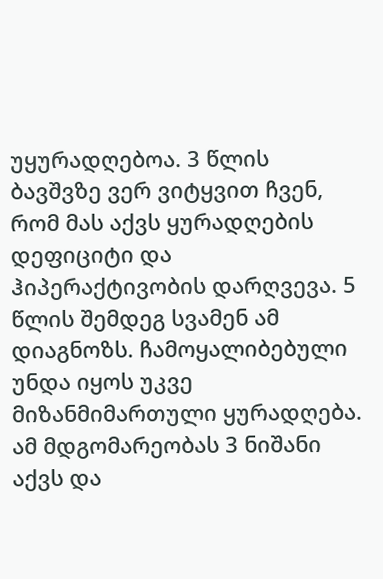უყურადღებოა. 3 წლის ბავშვზე ვერ ვიტყვით ჩვენ, რომ მას აქვს ყურადღების დეფიციტი და ჰიპერაქტივობის დარღვევა. 5 წლის შემდეგ სვამენ ამ დიაგნოზს. ჩამოყალიბებული უნდა იყოს უკვე მიზანმიმართული ყურადღება. ამ მდგომარეობას 3 ნიშანი აქვს და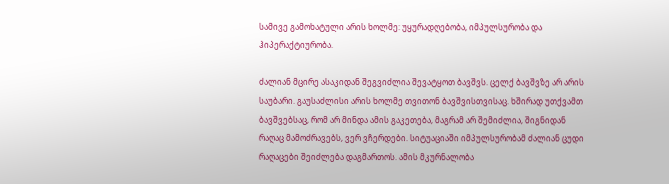სამივე გამოხატული არის ხოლმე: უყურადღებობა, იმპულსურობა და ჰიპერაქტიურობა.

ძალიან მცირე ასაკიდან შეგვიძლია შევატყოთ ბავშვს. ცელქ ბავშვზე არ არის საუბარი. გაუსაძლისი არის ხოლმე თვითონ ბავშვისთვისაც. ხშირად უთქვამთ ბავშვებსაც, რომ არ მინდა ამის გაკეთება, მაგრამ არ შემიძლია, შიგნიდან რაღაც მამოძრავებს, ვერ ვჩერდები. სიტუაციაში იმპულსურობამ ძალიან ცუდი რაღაცები შეიძლება დაგმართოს. ამის მკურნალობა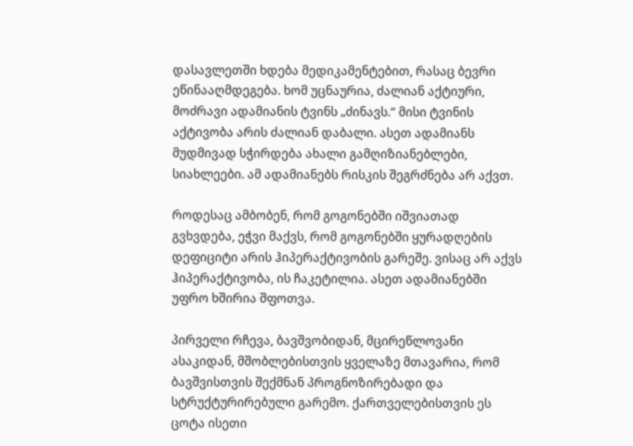დასავლეთში ხდება მედიკამენტებით, რასაც ბევრი ეწინააღმდეგება. ხომ უცნაურია, ძალიან აქტიური, მოძრავი ადამიანის ტვინს „ძინავს.“ მისი ტვინის აქტივობა არის ძალიან დაბალი. ასეთ ადამიანს მუდმივად სჭირდება ახალი გამღიზიანებლები, სიახლეები. ამ ადამიანებს რისკის შეგრძნება არ აქვთ.

როდესაც ამბობენ, რომ გოგონებში იშვიათად გვხვდება, ეჭვი მაქვს, რომ გოგონებში ყურადღების დეფიციტი არის ჰიპერაქტივობის გარეშე. ვისაც არ აქვს ჰიპერაქტივობა, ის ჩაკეტილია. ასეთ ადამიანებში უფრო ხშირია შფოთვა.

პირველი რჩევა, ბავშვობიდან, მცირეწლოვანი ასაკიდან, მშობლებისთვის ყველაზე მთავარია, რომ ბავშვისთვის შექმნან პროგნოზირებადი და სტრუქტურირებული გარემო. ქართველებისთვის ეს ცოტა ისეთი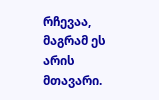რჩევაა, მაგრამ ეს არის მთავარი.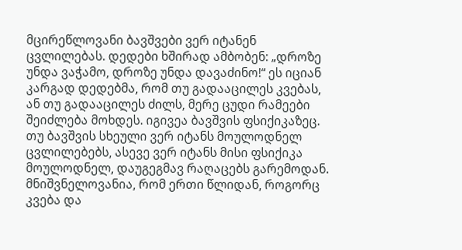მცირეწლოვანი ბავშვები ვერ იტანენ ცვლილებას. დედები ხშირად ამბობენ: „დროზე უნდა ვაჭამო, დროზე უნდა დავაძინო!“ ეს იციან კარგად დედებმა, რომ თუ გადააცილეს კვებას, ან თუ გადააცილეს ძილს, მერე ცუდი რამეები შეიძლება მოხდეს. იგივეა ბავშვის ფსიქიკაზეც. თუ ბავშვის სხეული ვერ იტანს მოულოდნელ ცვლილებებს, ასევე ვერ იტანს მისი ფსიქიკა მოულოდნელ, დაუგეგმავ რაღაცებს გარემოდან. მნიშვნელოვანია, რომ ერთი წლიდან, როგორც კვება და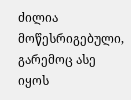ძილია მოწესრიგებული, გარემოც ასე იყოს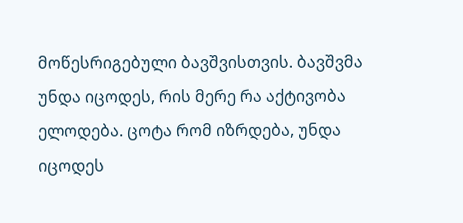მოწესრიგებული ბავშვისთვის. ბავშვმა უნდა იცოდეს, რის მერე რა აქტივობა ელოდება. ცოტა რომ იზრდება, უნდა იცოდეს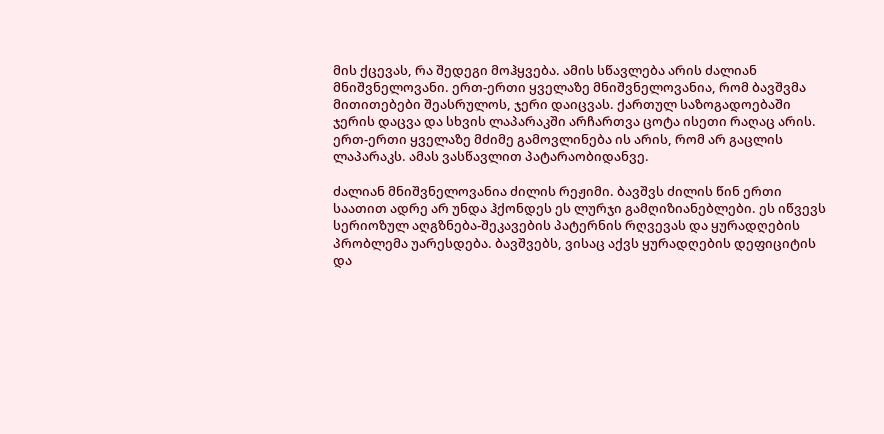მის ქცევას, რა შედეგი მოჰყვება. ამის სწავლება არის ძალიან მნიშვნელოვანი. ერთ-ერთი ყველაზე მნიშვნელოვანია, რომ ბავშვმა მითითებები შეასრულოს, ჯერი დაიცვას. ქართულ საზოგადოებაში ჯერის დაცვა და სხვის ლაპარაკში არჩართვა ცოტა ისეთი რაღაც არის. ერთ-ერთი ყველაზე მძიმე გამოვლინება ის არის, რომ არ გაცლის ლაპარაკს. ამას ვასწავლით პატარაობიდანვე.

ძალიან მნიშვნელოვანია ძილის რეჟიმი. ბავშვს ძილის წინ ერთი საათით ადრე არ უნდა ჰქონდეს ეს ლურჯი გამღიზიანებლები. ეს იწვევს სერიოზულ აღგზნება-შეკავების პატერნის რღვევას და ყურადღების პრობლემა უარესდება. ბავშვებს, ვისაც აქვს ყურადღების დეფიციტის და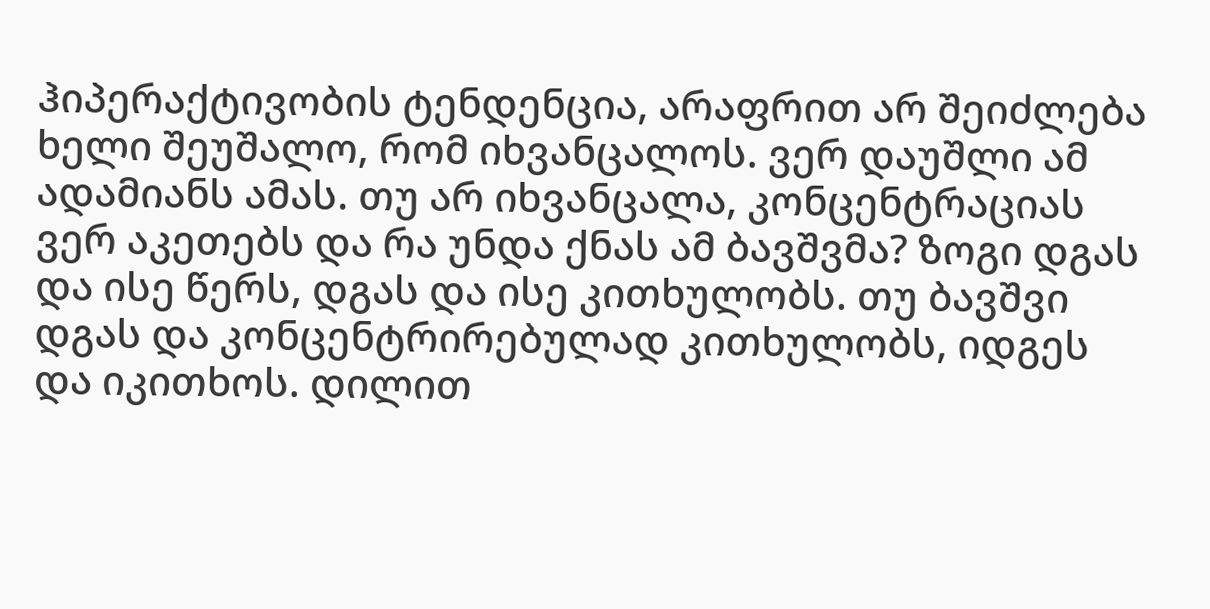ჰიპერაქტივობის ტენდენცია, არაფრით არ შეიძლება ხელი შეუშალო, რომ იხვანცალოს. ვერ დაუშლი ამ ადამიანს ამას. თუ არ იხვანცალა, კონცენტრაციას ვერ აკეთებს და რა უნდა ქნას ამ ბავშვმა? ზოგი დგას და ისე წერს, დგას და ისე კითხულობს. თუ ბავშვი დგას და კონცენტრირებულად კითხულობს, იდგეს და იკითხოს. დილით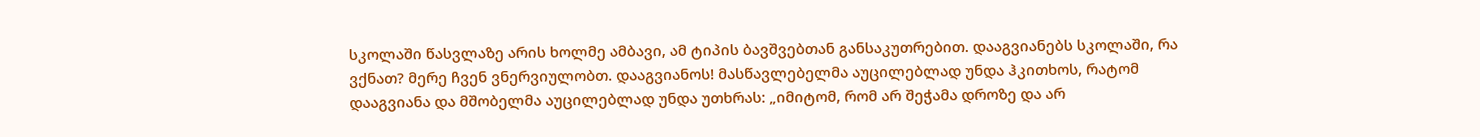სკოლაში წასვლაზე არის ხოლმე ამბავი, ამ ტიპის ბავშვებთან განსაკუთრებით. დააგვიანებს სკოლაში, რა ვქნათ? მერე ჩვენ ვნერვიულობთ. დააგვიანოს! მასწავლებელმა აუცილებლად უნდა ჰკითხოს, რატომ დააგვიანა და მშობელმა აუცილებლად უნდა უთხრას: „იმიტომ, რომ არ შეჭამა დროზე და არ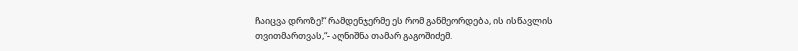ჩაიცვა დროზე!“ რამდენჯერმე ეს რომ განმეორდება, ის ისწავლის თვითმართვას,“- აღნიშნა თამარ გაგოშიძემ.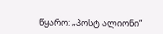წყარო: „პოსტ ალიონი“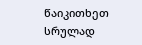წაიკითხეთ სრულად